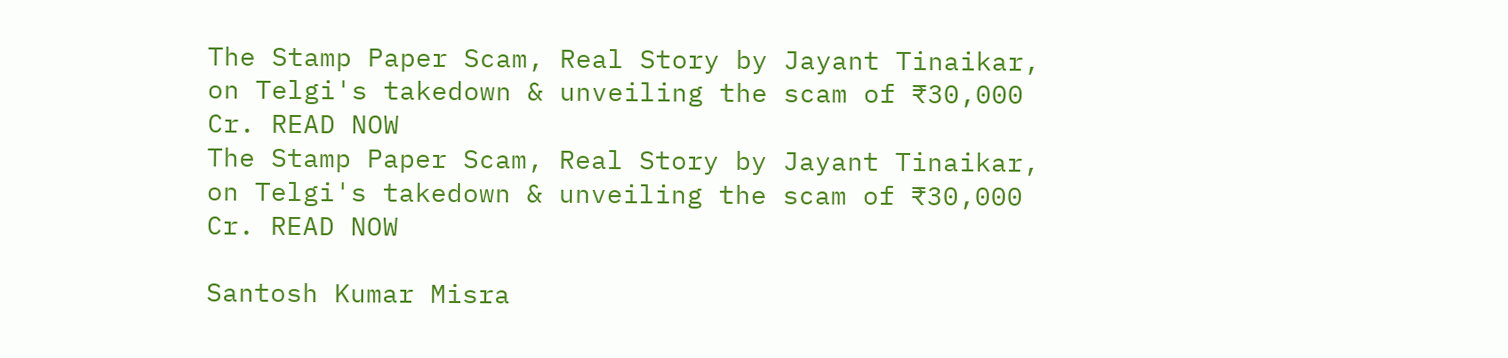The Stamp Paper Scam, Real Story by Jayant Tinaikar, on Telgi's takedown & unveiling the scam of ₹30,000 Cr. READ NOW
The Stamp Paper Scam, Real Story by Jayant Tinaikar, on Telgi's takedown & unveiling the scam of ₹30,000 Cr. READ NOW

Santosh Kumar Misra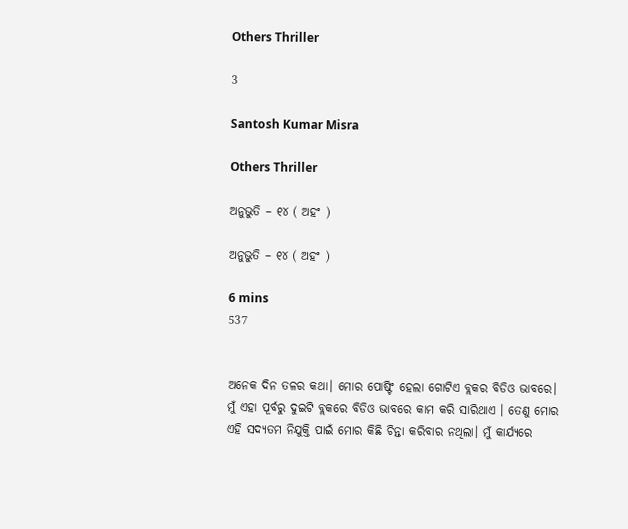Others Thriller

3

Santosh Kumar Misra

Others Thriller

ଅନୁଭୁତି – ୧୪ ( ଅହଂ )

ଅନୁଭୁତି – ୧୪ ( ଅହଂ )

6 mins
537


ଅନେକ ଦିନ ତଳର କଥା। ମୋର ପୋଷ୍ଟିଂ ହେଲା ଗୋଟିଏ ବ୍ଲକର ବିଡିଓ ଭାବରେ। ମୁଁ ଏହା ପୂର୍ବରୁ ଦୁଇଟି ବ୍ଲକରେ ବିଡିଓ ଭାବରେ କାମ କରି ସାରିଥାଏ । ତେଣୁ ମୋର ଏହି ସଦ୍ୟତମ ନିଯୁକ୍ତି ପାଇଁ ମୋର କିଛି ଚିନ୍ତା କରିବାର ନଥିଲା। ମୁଁ କାର୍ଯ୍ୟରେ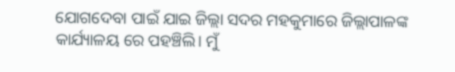ଯୋଗଦେବା ପାଇଁ ଯାଇ ଜିଲ୍ଲା ସଦର ମହକୁମାରେ ଜିଲ୍ଲାପାଳଙ୍କ କାର୍ଯ୍ୟାଳୟ ରେ ପହଞ୍ଚିଲି। ମୁଁ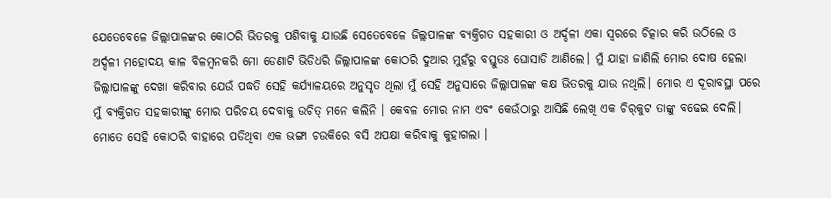ଯେତେବେଳେ ଜିଲ୍ଲାପାଳଙ୍କର କୋଠରି ଭିତରକୁ ପଶିବାକୁ ଯାଉଛି ସେତେବେଳେ ଜିଲ୍ଲପାଳଙ୍କ ବ୍ୟକ୍ତିଗତ ସହକାରୀ ଓ ଅର୍ଦ୍ଦଳୀ ଏକା ସ୍ବରରେ ଚିତ୍କାର କରି ଉଠିଲେ ଓ ଅର୍ଦ୍ଦଳୀ ମହୋଦୟ କାଳ ବିଳମ୍ବନକରି ମୋ ଡେଣାଟି ଭିଡିଧରି ଜିଲ୍ଲାପାଳଙ୍କ କୋଠରି ଦୁଆର ମୁହଁରୁ ବସ୍ତୁତଃ ଘୋସାଡି ଆଣିଲେ। ମୁଁ ଯାହା ଜାଣିଲି ମୋର ଦୋଷ ହେଲା ଜିଲ୍ଲାପାଳଙ୍କୁ ଦେଖା କରିବାର ଯେଉଁ ପଦ୍ଧତି ସେହି କର୍ଯ୍ୟାଳୟରେ ଅନୁସୃତ ଥିଲା ମୁଁ ସେହି ଅନୁସାରେ ଜିଲ୍ଲାପାଳଙ୍କ କକ୍ଷ ଭିତରକୁ ଯାଉ ନଥିଲି। ମୋର ଏ ଦୂରାବସ୍ଥା ପରେ ମୁଁ ବ୍ୟକ୍ତିଗତ ସହକାରୀଙ୍କୁ ମୋର ପରିଚୟ ଦେବାକୁ ଉଚିତ୍‌ ମନେ କଲିନି । କେବଳ ମୋର ନାମ ଏବଂ କେଉଁଠାରୁ ଆସିଛି ଲେଖି ଏକ ଚିର୍‌କୁଟ ତାଙ୍କୁ ବଢେଇ ଦେଲି। ମୋତେ ସେହି କୋଠରି ବାହାରେ ପଡିଥିବା ଏକ ଭଙ୍ଗା ଚଉକିରେ ବସି ଅପକ୍ଷା କରିବାକୁ କୁହାଗଲା ।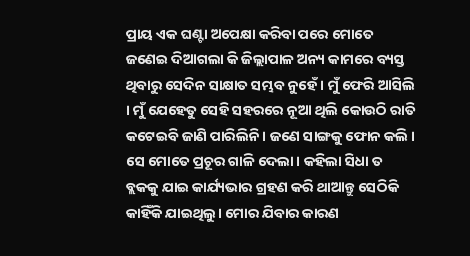ପ୍ରାୟ ଏକ ଘଣ୍ଟା ଅପେକ୍ଷା କରିବା ପରେ ମୋତେ ଜଣେଇ ଦିଆଗଲା କି ଜିଲ୍ଲାପାଳ ଅନ୍ୟ କାମରେ ବ୍ୟସ୍ତ ଥିବାରୁ ସେଦିନ ସାକ୍ଷାତ ସମ୍ଭବ ନୁହେଁ । ମୁଁ ଫେରି ଆସିଲି । ମୁଁ ଯେହେତୁ ସେହି ସହରରେ ନୂଆ ଥିଲି କୋଉଠି ରାତି କଟେଇବି ଜାଣି ପାରିଲିନି । ଜଣେ ସାଙ୍ଗକୁ ଫୋନ କଲି । ସେ ମୋତେ ପ୍ରଚୂର ଗାଳି ଦେଲା। କହିଲା ସିଧା ତ ବ୍ଲକକୁ ଯାଇ କାର୍ଯ୍ୟଭାର ଗ୍ରହଣ କରି ଥାଆନ୍ତୁ ସେଠିକି କାହିଁକି ଯାଇଥିଲୁ। ମୋର ଯିବାର କାରଣ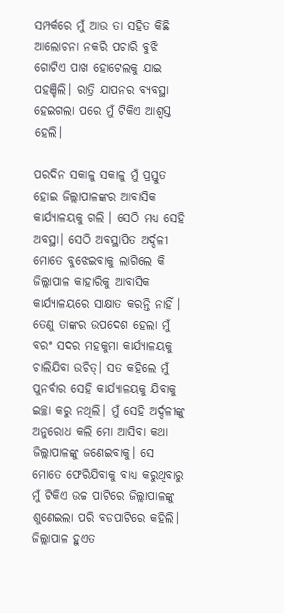ସମ୍ପର୍କରେ ମୁଁ ଆଉ ତା ସହିତ କିଛି ଆଲୋଚନା ନକରି ପଚାରି ବୁଝି ଗୋଟିଏ ପାଖ ହୋଟେଲକୁ ଯାଇ ପହଞ୍ଚିଲି। ରାତ୍ରି ଯାପନର ବ୍ୟବସ୍ଥା ହେଇଗଲା ପରେ ମୁଁ ଟିକିଏ ଆଶ୍ବସ୍ତ ହେଲି।

ପରଦିନ ସକାଳୁ ସକାଳୁ ମୁଁ ପ୍ରସ୍ତୁତ ହୋଇ ଜିଲ୍ଲାପାଳଙ୍କର ଆବାସିକ କାର୍ଯ୍ୟାଳୟକୁ ଗଲି । ସେଠି ମଧ୍ୟ ସେହି ଅବସ୍ଥା। ସେଠି ଅବସ୍ଥାପିତ ଅର୍ଦ୍ଦଳୀ ମୋତେ ବୁଝେଇବାକୁ ଲାଗିଲେ କି ଜିଲ୍ଲାପାଳ କାହାରିକୁ ଆବାସିକ କାର୍ଯ୍ୟାଳୟରେ ସାକ୍ଷାତ କରନ୍ତି ନାହିଁ । ତେଣୁ ତାଙ୍କର ଉପଦେଶ ହେଲା ମୁଁ ବରଂ ସଦର ମହକୁମା କାର୍ଯ୍ୟାଳୟକୁ ଚାଲିଯିବା ଉଚିତ୍‌। ସତ କହିଲେ ମୁଁ ପୁନର୍ବାର ସେହି କାର୍ଯ୍ୟାଳୟକୁ ଯିବାକୁ ଇଚ୍ଛା କରୁ ନଥିଲି। ମୁଁ ସେହି ଅର୍ଦ୍ଦଳୀଙ୍କୁ ଅନୁରୋଧ କଲି ମୋ ଆସିବା କଥା ଜିଲ୍ଲାପାଳଙ୍କୁ ଜଣେଇବାକୁ। ସେ ମୋତେ ଫେରିଯିବାକୁ ବାଧ୍ୟ କରୁଥିବାରୁ ମୁଁ ଟିକିଏ ଉଚ୍ଚ ପାଟିରେ ଜିଲ୍ଲାପାଳଙ୍କୁ ଶୁଣେଇଲା ପରି ବଡପାଟିରେ କହିଲି। ଜିଲ୍ଲାପାଳ ହୁଏତ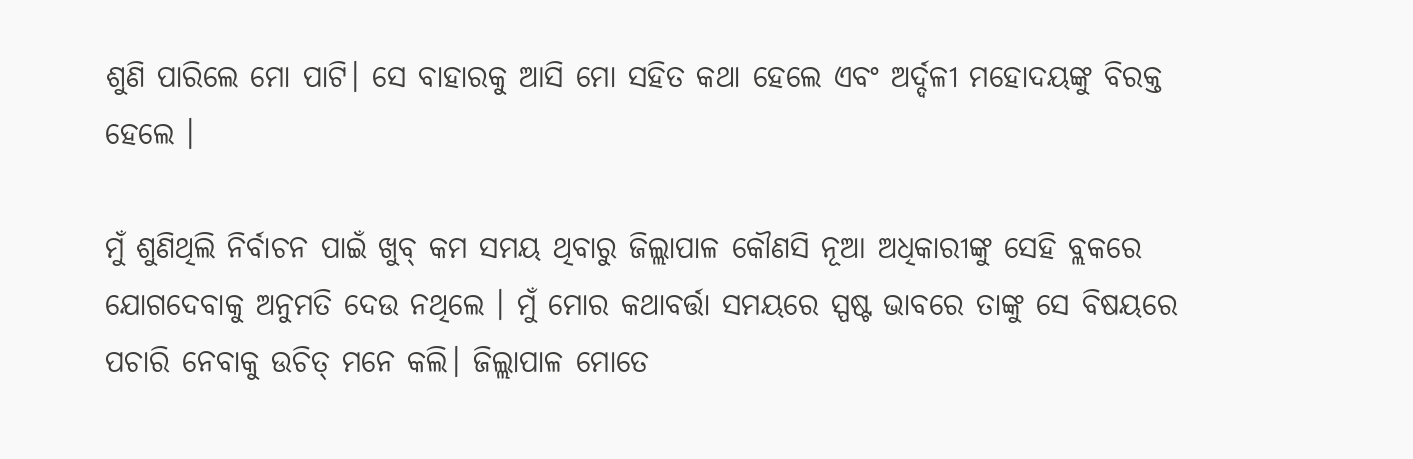ଶୁଣି ପାରିଲେ ମୋ ପାଟି। ସେ ବାହାରକୁ ଆସି ମୋ ସହିତ କଥା ହେଲେ ଏବଂ ଅର୍ଦ୍ଦଳୀ ମହୋଦୟଙ୍କୁ ବିରକ୍ତ ହେଲେ ।

ମୁଁ ଶୁଣିଥିଲି ନିର୍ବାଚନ ପାଇଁ ଖୁବ୍‌ କମ ସମୟ ଥିବାରୁ ଜିଲ୍ଲାପାଳ କୌଣସି ନୂଆ ଅଧିକାରୀଙ୍କୁ ସେହି ବ୍ଲକରେ ଯୋଗଦେବାକୁ ଅନୁମତି ଦେଉ ନଥିଲେ । ମୁଁ ମୋର କଥାବର୍ତ୍ତା ସମୟରେ ସ୍ପଷ୍ଟ ଭାବରେ ତାଙ୍କୁ ସେ ବିଷୟରେ ପଚାରି ନେବାକୁ ଉଚିତ୍‌ ମନେ କଲି। ଜିଲ୍ଲାପାଳ ମୋତେ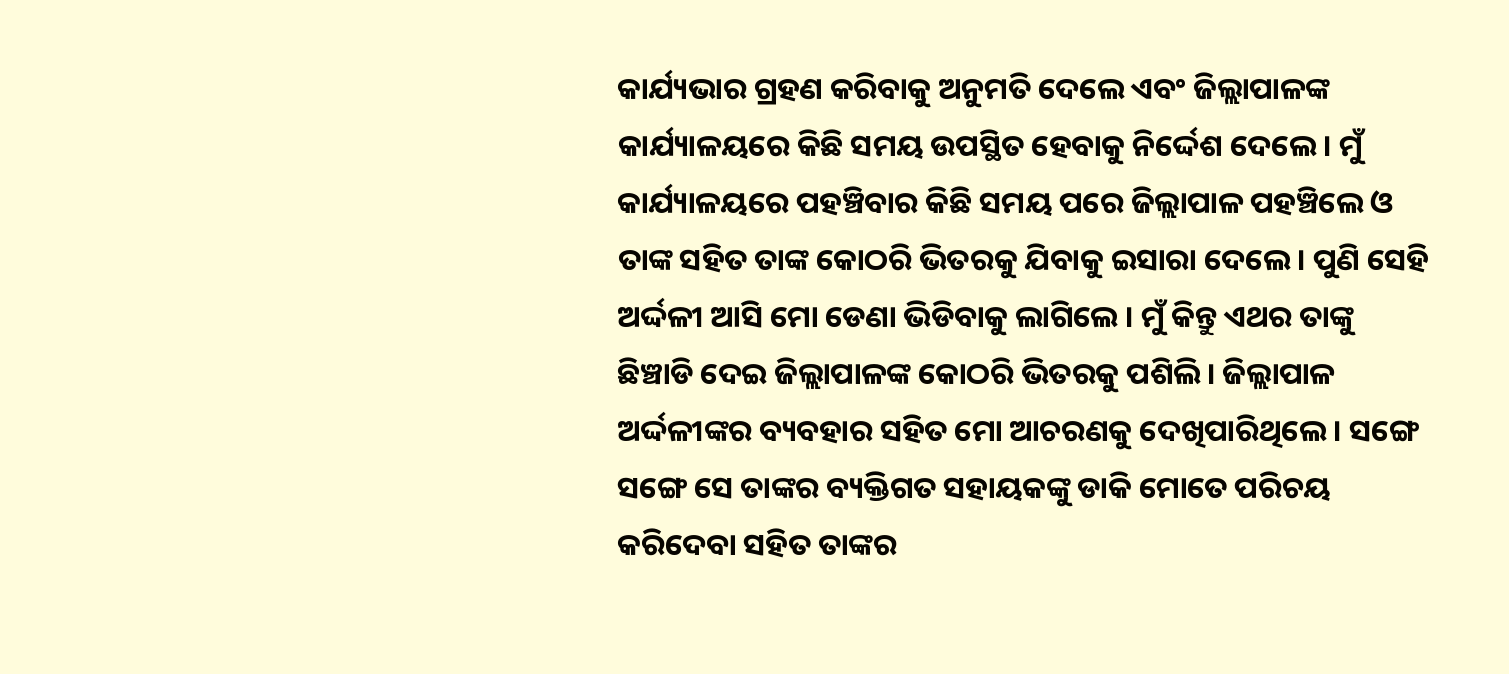କାର୍ଯ୍ୟଭାର ଗ୍ରହଣ କରିବାକୁ ଅନୁମତି ଦେଲେ ଏବଂ ଜିଲ୍ଲାପାଳଙ୍କ କାର୍ଯ୍ୟାଳୟରେ କିଛି ସମୟ ଉପସ୍ଥିତ ହେବାକୁ ନିର୍ଦ୍ଦେଶ ଦେଲେ। ମୁଁ କାର୍ଯ୍ୟାଳୟରେ ପହଞ୍ଚିବାର କିଛି ସମୟ ପରେ ଜିଲ୍ଲାପାଳ ପହଞ୍ଚିଲେ ଓ ତାଙ୍କ ସହିତ ତାଙ୍କ କୋଠରି ଭିତରକୁ ଯିବାକୁ ଇସାରା ଦେଲେ। ପୁଣି ସେହି ଅର୍ଦ୍ଦଳୀ ଆସି ମୋ ଡେଣା ଭିଡିବାକୁ ଲାଗିଲେ । ମୁଁ କିନ୍ତୁ ଏଥର ତାଙ୍କୁ ଛିଞ୍ଚାଡି ଦେଇ ଜିଲ୍ଲାପାଳଙ୍କ କୋଠରି ଭିତରକୁ ପଶିଲି। ଜିଲ୍ଲାପାଳ ଅର୍ଦ୍ଦଳୀଙ୍କର ବ୍ୟବହାର ସହିତ ମୋ ଆଚରଣକୁ ଦେଖିପାରିଥିଲେ। ସଙ୍ଗେ ସଙ୍ଗେ ସେ ତାଙ୍କର ବ୍ୟକ୍ତିଗତ ସହାୟକଙ୍କୁ ଡାକି ମୋତେ ପରିଚୟ କରିଦେବା ସହିତ ତାଙ୍କର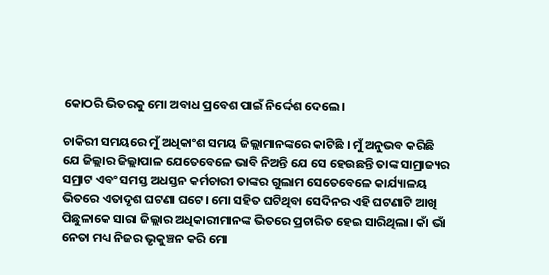କୋଠରି ଭିତରକୁ ମୋ ଅବାଧ ପ୍ରବେଶ ପାଇଁ ନିର୍ଦ୍ଦେଶ ଦେଲେ।

ଚାକିରୀ ସମୟରେ ମୁଁ ଅଧିକାଂଶ ସମୟ ଜିଲ୍ଲାମାନଙ୍କରେ କାଟିଛି । ମୁଁ ଅନୁଭବ କରିଛି ଯେ ଜିଲ୍ଲାର ଜିଲ୍ଲାପାଳ ଯେତେବେଳେ ଭାବି ନିଅନ୍ତି ଯେ ସେ ହେଉଛନ୍ତି ତାଙ୍କ ସାମ୍ରାଜ୍ୟର ସମ୍ରାଟ ଏବଂ ସମସ୍ତ ଅଧସ୍ତନ କର୍ମଚାରୀ ତାଙ୍କର ଗୁଲାମ ସେତେବେଳେ କାର୍ଯ୍ୟାଳୟ ଭିତରେ ଏତାଦୃଶ ଘଟଣା ଘଟେ। ମୋ ସହିତ ଘଟିଥିବା ସେଦିନର ଏହି ଘଟଣାଟି ଆଖି ପିଛୁଳାକେ ସାରା ଜିଲ୍ଲାର ଅଧିକାରୀମାନଙ୍କ ଭିତରେ ପ୍ରଚାରିତ ହେଇ ସାରିଥିଲା। କାଁ ଭାଁ ନେତା ମଧ୍ୟ ନିଜର ଭୃକୁଞ୍ଚନ କରି ମୋ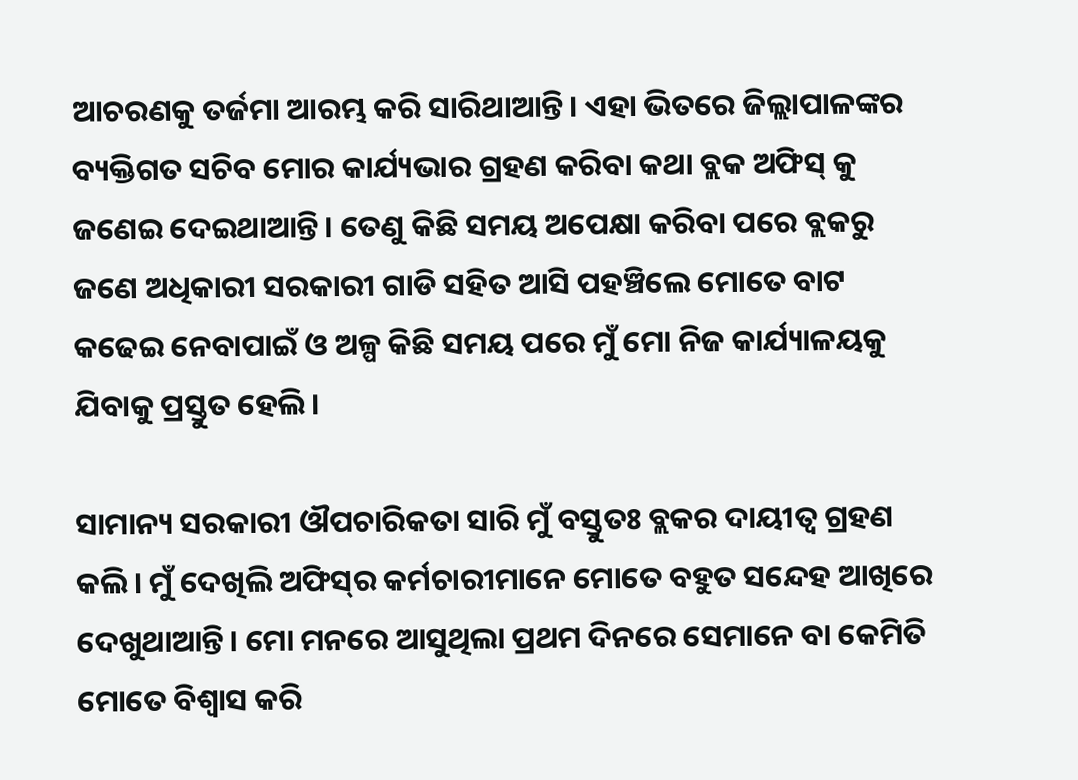ଆଚରଣକୁ ତର୍ଜମା ଆରମ୍ଭ କରି ସାରିଥାଆନ୍ତି। ଏହା ଭିତରେ ଜିଲ୍ଲାପାଳଙ୍କର ବ୍ୟକ୍ତିଗତ ସଚିବ ମୋର କାର୍ଯ୍ୟଭାର ଗ୍ରହଣ କରିବା କଥା ବ୍ଲକ ଅଫିସ୍‌ କୁ ଜଣେଇ ଦେଇଥାଆନ୍ତି। ତେଣୁ କିଛି ସମୟ ଅପେକ୍ଷା କରିବା ପରେ ବ୍ଲକରୁ ଜଣେ ଅଧିକାରୀ ସରକାରୀ ଗାଡି ସହିତ ଆସି ପହଞ୍ଚିଲେ ମୋତେ ବାଟ କଢେଇ ନେବାପାଇଁ ଓ ଅଳ୍ପ କିଛି ସମୟ ପରେ ମୁଁ ମୋ ନିଜ କାର୍ଯ୍ୟାଳୟକୁ ଯିବାକୁ ପ୍ରସ୍ତୁତ ହେଲି।

ସାମାନ୍ୟ ସରକାରୀ ଔପଚାରିକତା ସାରି ମୁଁ ବସ୍ତୁତଃ ବ୍ଲକର ଦାୟୀତ୍ବ ଗ୍ରହଣ କଲି। ମୁଁ ଦେଖିଲି ଅଫିସ୍‌ର କର୍ମଚାରୀମାନେ ମୋତେ ବହୁତ ସନ୍ଦେହ ଆଖିରେ ଦେଖୁଥାଆନ୍ତି। ମୋ ମନରେ ଆସୁଥିଲା ପ୍ରଥମ ଦିନରେ ସେମାନେ ବା କେମିତି ମୋତେ ବିଶ୍ବାସ କରି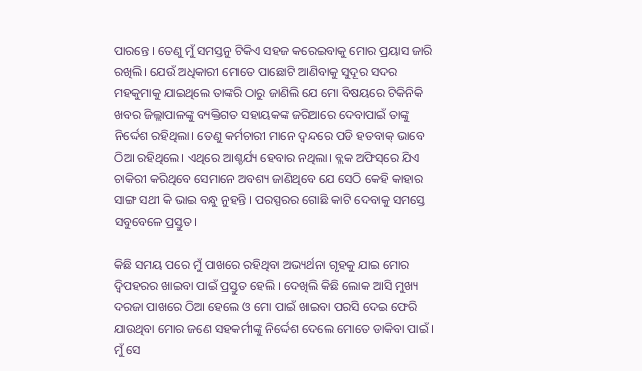ପାରନ୍ତେ । ତେଣୁ ମୁଁ ସମସ୍ତନୁ ଟିକିଏ ସହଜ କରେଇବାକୁ ମୋର ପ୍ରୟାସ ଜାରି ରଖିଲି। ଯେଉଁ ଅଧିକାରୀ ମୋତେ ପାଛୋଟି ଆଣିବାକୁ ସୁଦୂର ସଦର ମହକୁମାକୁ ଯାଇଥିଲେ ତାଙ୍କରି ଠାରୁ ଜାଣିଲି ଯେ ମୋ ବିଷୟରେ ଟିକିନିକି ଖବର ଜିଲ୍ଲାପାଳଙ୍କୁ ବ୍ୟକ୍ତିଗତ ସହାୟକଙ୍କ ଜରିଆରେ ଦେବାପାଇଁ ତାଙ୍କୁ ନିର୍ଦ୍ଦେଶ ରହିଥିଲା। ତେଣୁ କର୍ମଚାରୀ ମାନେ ଦ୍ବନ୍ଦରେ ପଡି ହତବାକ୍‌ ଭାବେ ଠିଆ ରହିଥିଲେ। ଏଥିରେ ଆଶ୍ଚର୍ଯ୍ୟ ହେବାର ନଥିଲା। ବ୍ଲକ ଅଫିସ୍‌ରେ ଯିଏ ଚାକିରୀ କରିଥିବେ ସେମାନେ ଅବଶ୍ୟ ଜାଣିଥିବେ ଯେ ସେଠି କେହି କାହାର ସାଙ୍ଗ ସଥୀ କି ଭାଇ ବନ୍ଧୁ ନୁହନ୍ତି । ପରସ୍ପରର ଗୋଛି କାଟି ଦେବାକୁ ସମସ୍ତେ ସବୁବେଳେ ପ୍ରସ୍ତୁତ।

କିଛି ସମୟ ପରେ ମୁଁ ପାଖରେ ରହିଥିବା ଅଭ୍ୟର୍ଥନା ଗୃହକୁ ଯାଇ ମୋର ଦ୍ବିପହରର ଖାଇବା ପାଇଁ ପ୍ରସ୍ତୁତ ହେଲି । ଦେଖିଲି କିଛି ଲୋକ ଆସି ମୁଖ୍ୟ ଦରଜା ପାଖରେ ଠିଆ ହେଲେ ଓ ମୋ ପାଇଁ ଖାଇବା ପରସି ଦେଇ ଫେରି ଯାଉଥିବା ମୋର ଜଣେ ସହକର୍ମୀଙ୍କୁ ନିର୍ଦ୍ଦେଶ ଦେଲେ ମୋତେ ଡାକିବା ପାଇଁ । ମୁଁ ସେ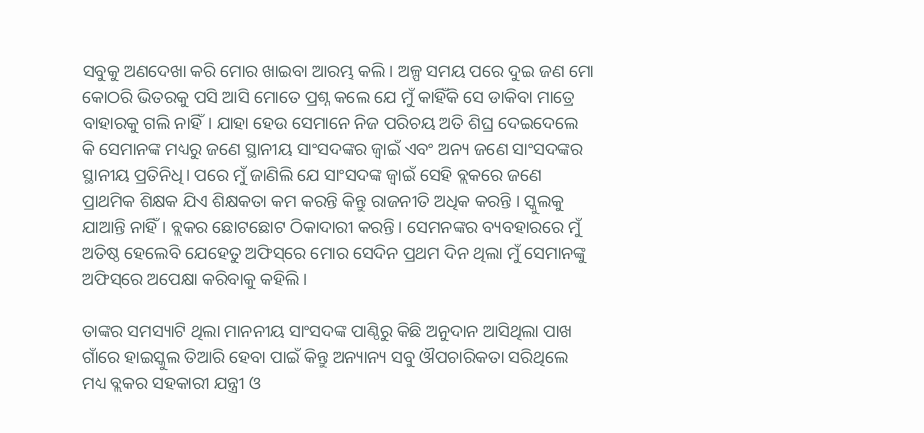ସବୁକୁ ଅଣଦେଖା କରି ମୋର ଖାଇବା ଆରମ୍ଭ କଲି। ଅଳ୍ପ ସମୟ ପରେ ଦୁଇ ଜଣ ମୋ କୋଠରି ଭିତରକୁ ପସି ଆସି ମୋତେ ପ୍ରଶ୍ନ କଲେ ଯେ ମୁଁ କାହିଁକି ସେ ଡାକିବା ମାତ୍ରେ ବାହାରକୁ ଗଲି ନାହିଁ। ଯାହା ହେଉ ସେମାନେ ନିଜ ପରିଚୟ ଅତି ଶିଘ୍ର ଦେଇଦେଲେ କି ସେମାନଙ୍କ ମଧ୍ୟରୁ ଜଣେ ସ୍ଥାନୀୟ ସାଂସଦଙ୍କର ଜ୍ବାଇଁ ଏବଂ ଅନ୍ୟ ଜଣେ ସାଂସଦଙ୍କର ସ୍ଥାନୀୟ ପ୍ରତିନିଧି। ପରେ ମୁଁ ଜାଣିଲି ଯେ ସାଂସଦଙ୍କ ଜ୍ବାଇଁ ସେହି ବ୍ଲକରେ ଜଣେ ପ୍ରାଥମିକ ଶିକ୍ଷକ ଯିଏ ଶିକ୍ଷକତା କମ କରନ୍ତି କିନ୍ତୁ ରାଜନୀତି ଅଧିକ କରନ୍ତି । ସ୍କୁଲକୁ ଯାଆନ୍ତି ନାହିଁ । ବ୍ଲକର ଛୋଟଛୋଟ ଠିକାଦାରୀ କରନ୍ତି। ସେମନଙ୍କର ବ୍ୟବହାରରେ ମୁଁ ଅତିଷ୍ଠ ହେଲେବି ଯେହେତୁ ଅଫିସ୍‌ରେ ମୋର ସେଦିନ ପ୍ରଥମ ଦିନ ଥିଲା ମୁଁ ସେମାନଙ୍କୁ ଅଫିସ୍‌ରେ ଅପେକ୍ଷା କରିବାକୁ କହିଲି।

ତାଙ୍କର ସମସ୍ୟାଟି ଥିଲା ମାନନୀୟ ସାଂସଦଙ୍କ ପାଣ୍ଠିରୁ କିଛି ଅନୁଦାନ ଆସିଥିଲା ପାଖ ଗାଁରେ ହାଇସ୍କୁଲ ତିଆରି ହେବା ପାଇଁ କିନ୍ତୁ ଅନ୍ୟାନ୍ୟ ସବୁ ଔପଚାରିକତା ସରିଥିଲେ ମଧ୍ୟ ବ୍ଲକର ସହକାରୀ ଯନ୍ତ୍ରୀ ଓ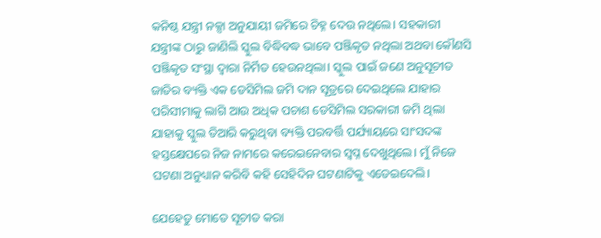କନିଷ୍ଠ ଯନ୍ତ୍ରୀ ନକ୍ସା ଅନୁଯାୟୀ ଜମିରେ ଚିହ୍ନ ଦେଉ ନଥିଲେ। ସହକାରୀ ଯନ୍ତ୍ରୀଙ୍କ ଠାରୁ ଜାଣିଲି ସ୍କୁଲ ବିଦ୍ଧିବଦ୍ଧ ଭାବେ ପଞ୍ଜିକୃତ ନଥିଲା ଅଥବା କୌଣସି ପଞ୍ଜିକୃତ ସଂସ୍ଥା ଦ୍ବାରା ନିର୍ମିତ ହେଉନଥିଲା। ସ୍କୁଲ ପାଇଁ ଜଣେ ଅନୁସୂଚୀତ ଜାତିର ବ୍ୟକ୍ତି ଏକ ଡେସିମିଲ ଜମି ଦାନ ସୂତ୍ରରେ ଦେଇଥିଲେ ଯାହାର ପରିସୀମାକୁ ଲାଗି ଆଉ ଅଧିକ ପଚାଶ ଡେସିମିଲ ସରକାରୀ ଜମି ଥିଲା ଯାହାକୁ ସ୍କୁଲ ତିଆରି କରୁଥିବା ବ୍ୟକ୍ତି ପରବର୍ତ୍ତି ପର୍ଯ୍ୟାୟରେ ସାଂସଦଙ୍କ ହସ୍ତକ୍ଷେପରେ ନିଜ ନାମରେ କରେଇନେବାର ସ୍ବପ୍ନ ଦେଖୁଥିଲେ। ମୁଁ ନିଜେ ଘଟଣା ଅନୁଧ୍ୟାନ କରିବି କହି ସେହିଦିନ ଘଟଣାଟିକୁ ଏଡେଇଦେଲି।

ଯେହେତୁ ମୋତେ ସୂଚୀତ କରା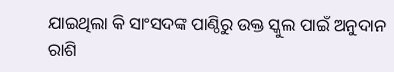ଯାଇଥିଲା କି ସାଂସଦଙ୍କ ପାଣ୍ଠିରୁ ଉକ୍ତ ସ୍କୁଲ ପାଇଁ ଅନୁଦାନ ରାଶି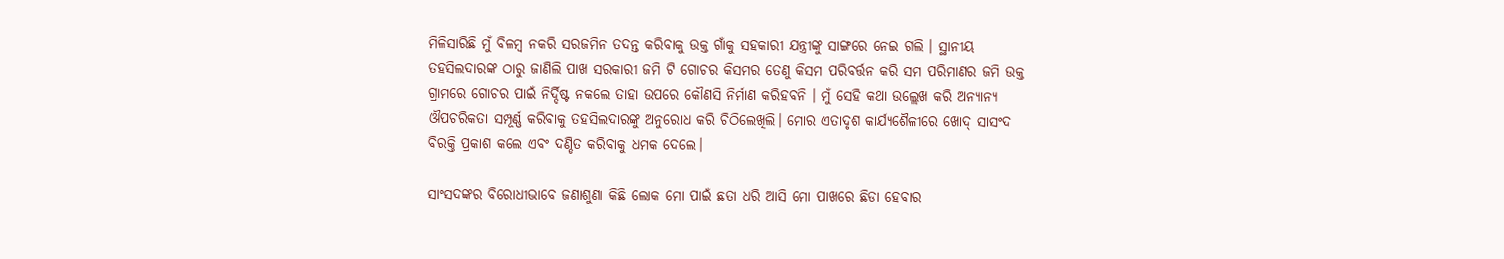ମିଳିସାରିଛି ମୁଁ ବିଳମ୍ବ ନକରି ସରଜମିନ ତଦନ୍ତ କରିବାକୁ ଉକ୍ତ ଗାଁକୁ ସହକାରୀ ଯନ୍ତ୍ରୀଙ୍କୁ ସାଙ୍ଗରେ ନେଇ ଗଲି । ସ୍ଥାନୀୟ ତହସିଲଦାରଙ୍କ ଠାରୁ ଜାଣିଲି ପାଖ ସରକାରୀ ଜମି ଟି ଗୋଚର କିସମର ତେଣୁ କିସମ ପରିବର୍ତ୍ତନ କରି ସମ ପରିମାଣର ଜମି ଉକ୍ତ ଗ୍ରାମରେ ଗୋଚର ପାଇଁ ନିର୍ଦ୍ଦିଷ୍ଟ ନକଲେ ତାହା ଉପରେ କୌଣସି ନିର୍ମାଣ କରିହବନି । ମୁଁ ସେହି କଥା ଉଲ୍ଲେଖ କରି ଅନ୍ୟାନ୍ୟ ଔପଚରିକତା ସମ୍ପୂର୍ଣ୍ଣ କରିବାକୁ ତହସିଲଦାରଙ୍କୁ ଅନୁରୋଧ କରି ଚିଠିଲେଖିଲି। ମୋର ଏତାଦୃଶ କାର୍ଯ୍ୟଶୈଳୀରେ ଖୋଦ୍‌ ସାସଂଦ ବିରକ୍ତି ପ୍ରକାଶ କଲେ ଏବଂ ଦଣ୍ଡିତ କରିବାକୁ ଧମକ ଦେଲେ।

ସାଂସଦଙ୍କର ବିରୋଧୀଭାବେ ଜଣାଶୁଣା କିଛି ଲୋକ ମୋ ପାଇଁ ଛତା ଧରି ଆସି ମୋ ପାଖରେ ଛିଡା ହେବାର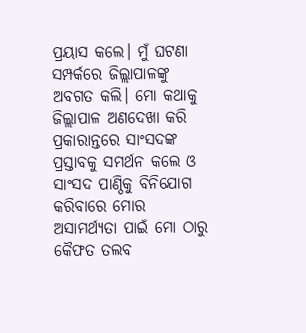ପ୍ରୟାସ କଲେ। ମୁଁ ଘଟଣା ସମ୍ପର୍କରେ ଜିଲ୍ଲାପାଳଙ୍କୁ ଅବଗତ କଲି। ମୋ କଥାକୁ ଜିଲ୍ଲାପାଳ ଅଣଦେଖା କରି ପ୍ରକାରାନ୍ତରେ ସାଂସଦଙ୍କ ପ୍ରସ୍ତାବକୁ ସମର୍ଥନ କଲେ ଓ ସାଂସଦ ପାଣ୍ଠିକୁ ବିନିଯୋଗ କରିବାରେ ମୋର ଅସାମର୍ଥ୍ୟତା ପାଇଁ ମୋ ଠାରୁ କୈଫତ ତଲବ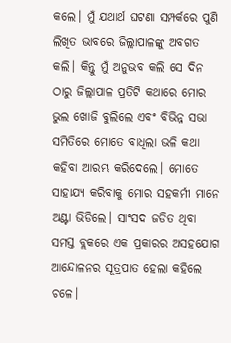କଲେ। ମୁଁ ଯଥାର୍ଥ ଘଟଣା ସମ୍ପର୍କରେ ପୁଣି ଲିଖିତ ଭାବରେ ଜିଲ୍ଲାପାଳଙ୍କୁ ଅବଗତ କଲି। କିନ୍ତୁ ମୁଁ ଅନୁଭବ କଲି ସେ ଦିନ ଠାରୁ ଜିଲ୍ଲାପାଳ ପ୍ରତିଟି କଥାରେ ମୋର ଭୁଲ ଖୋଜି ବୁଲିଲେ ଏବଂ ବିଭିନ୍ନ ସଭା ସମିତିରେ ମୋତେ ବାଧିଲା ଭଳି କଥା କହିବା ଆରମ୍ଭ କରିଦେଲେ। ମୋତେ ସାହାଯ୍ୟ କରିବାକୁ ମୋର ସହକର୍ମୀ ମାନେ ଅଣ୍ଟା ଭିଡିଲେ। ସାଂସଦ ଜଡିତ ଥିବା ସମସ୍ତ ବ୍ଲକରେ ଏକ ପ୍ରକାରର ଅସହଯୋଗ ଆନ୍ଦୋଳନର ସୂତ୍ରପାତ ହେଲା କହିଲେ ଚଳେ।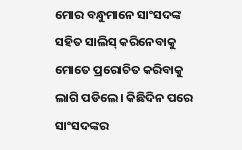ମୋର ବନ୍ଧୁମାନେ ସାଂସଦଙ୍କ ସହିତ ସାଲିସ୍‌ କରିନେବାକୁ ମୋତେ ପ୍ରରୋଚିତ କରିବାକୁ ଲାଗି ପଡିଲେ। କିଛିଦିନ ପରେ ସାଂସଦଙ୍କର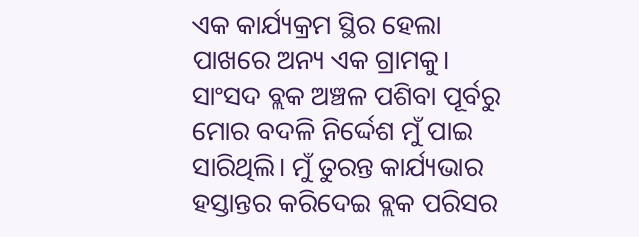ଏକ କାର୍ଯ୍ୟକ୍ରମ ସ୍ଥିର ହେଲା ପାଖରେ ଅନ୍ୟ ଏକ ଗ୍ରାମକୁ। ସାଂସଦ ବ୍ଲକ ଅଞ୍ଚଳ ପଶିବା ପୂର୍ବରୁ ମୋର ବଦଳି ନିର୍ଦ୍ଦେଶ ମୁଁ ପାଇ ସାରିଥିଲି। ମୁଁ ତୁରନ୍ତ କାର୍ଯ୍ୟଭାର ହସ୍ତାନ୍ତର କରିଦେଇ ବ୍ଲକ ପରିସର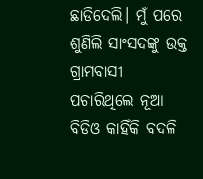ଛାଡିଦେଲି। ମୁଁ ପରେ ଶୁଣିଲି ସାଂସଦଙ୍କୁ ଉକ୍ତ ଗ୍ରାମବାସୀ ପଚାରିଥିଲେ ନୂଆ ବିଡିଓ କାହିଁକି ବଦଳି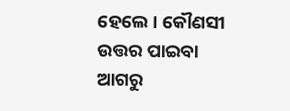ହେଲେ । କୌଣସୀ ଉତ୍ତର ପାଇବା ଆଗରୁ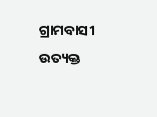ଗ୍ରାମବାସୀ ଉତ୍ୟକ୍ତ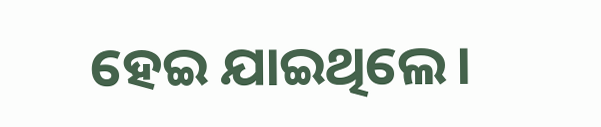ହେଇ ଯାଇଥିଲେ।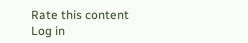Rate this content
Log in